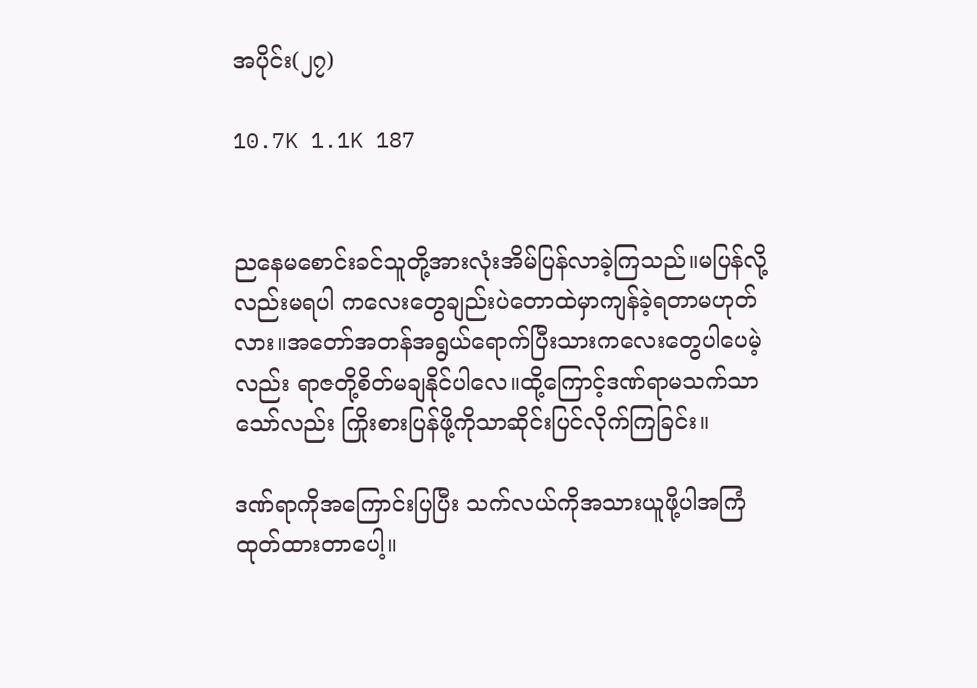အပိုင်း(၂၇)

10.7K 1.1K 187


ညနေမစောင်းခင်သူတို့အားလုံးအိမ်ပြန်လာခဲ့ကြသည်။မပြန်လို့လည်းမရပါ ကလေးတွေချည်းပဲတောထဲမှာကျန်ခဲ့ရတာမဟုတ်လား။အ‌တော်အတန်အရွယ်ရောက်ပြီးသားကလေးတွေပါပေမဲ့လည်း ရာဇတို့စိတ်မချနိုင်ပါလေ။ထို့ကြောင့်ဒဏ်ရာမသက်သာသော်လည်း ကြိုးစားပြန်ဖို့ကိုသာဆိုင်းပြင်လိုက်ကြခြင်း။

ဒဏ်ရာကိုအကြောင်းပြပြီး သက်လယ်ကိုအသားယူဖို့ပါအကြံထုတ်ထားတာပေါ့။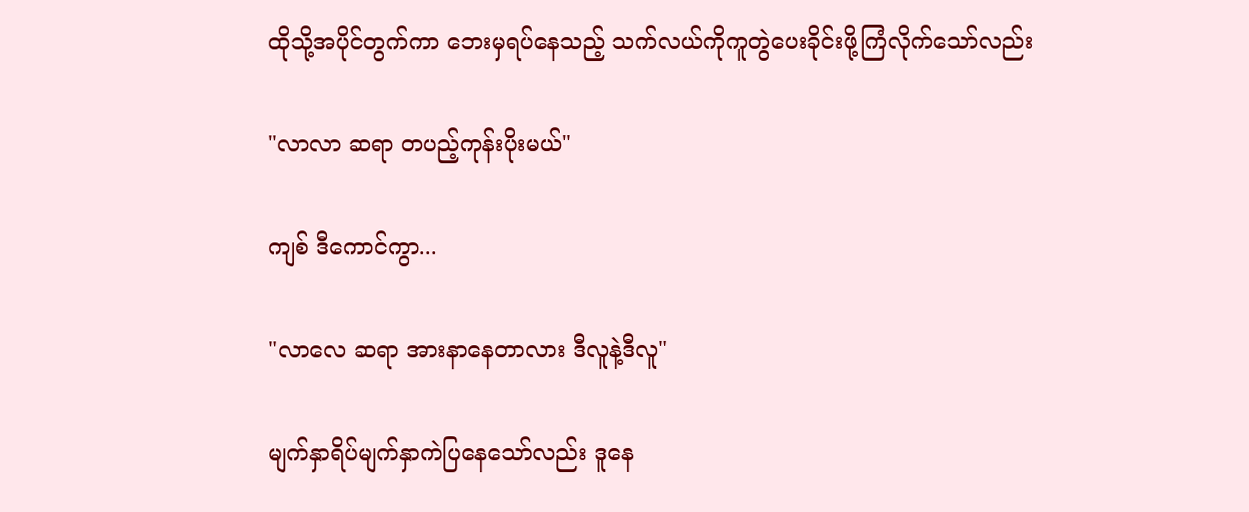ထိုသို့အပိုင်တွက်ကာ ဘေးမှရပ်နေသည့် သက်လယ်ကိုကူတွဲပေးခိုင်းဖို့ကြံလိုက်သော်လည်း

"လာလာ ဆရာ တပည့်ကုန်းပိုးမယ်"

ကျစ် ဒီကောင်ကွာ...

"လာလေ ဆရာ အားနာနေတာလား ဒီလူနဲ့ဒီလူ"

မျက်နှာရိပ်မျက်နှာကဲပြနေသော်လည်း ဒူနေ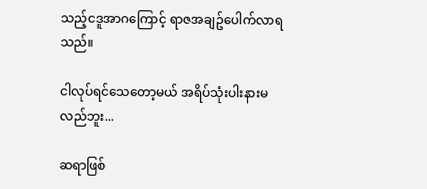သည့်ငဒူအာဂကြောင့် ရာဇအချဥ်ပေါက်လာရသည်။

ငါလုပ်ရင်သေတော့မယ် အရိပ်သုံးပါးနားမလည်ဘူး...

ဆရာဖြစ်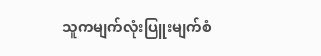သူကမျက်လုံးပြူးမျက်စံ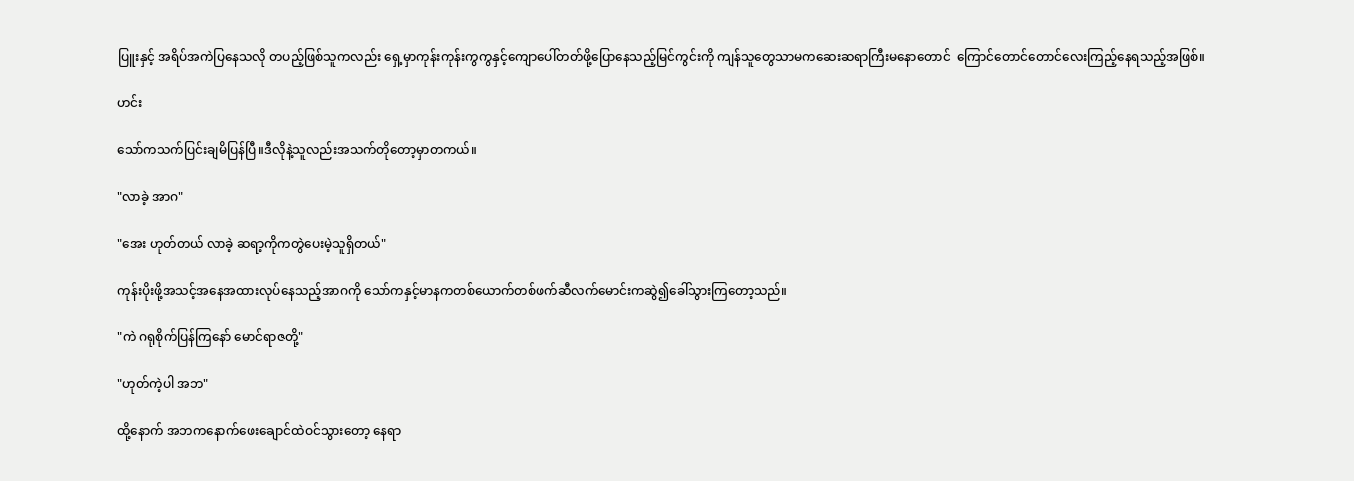ပြူးနှင့် အရိပ်အကဲပြနေသလို တပည့်ဖြစ်သူကလည်း ရှေ့မှာကုန်းကုန်းကွကွနှင့်ကျောပေါ်တတ်ဖို့ပြောနေသည့်မြင်ကွင်းကို ကျန်သူတွေသာမကဆေးဆရာကြီးမနောတောင်  ကြောင်တောင်တောင်လေးကြည့်နေရသည့်အဖြစ်။

ဟင်း

သော်ကသက်ပြင်းချမိပြန်ပြီ။ဒီလိုနဲ့သူလည်းအသက်တိုတော့မှာတကယ်။

"လာခဲ့ အာဂ"

"အေး ဟုတ်တယ် လာခဲ့ ဆရာ့ကိုကတွဲပေးမဲ့သူရှိတယ်"

ကုန်းပိုးဖို့အသင့်အနေအထားလုပ်နေသည့်အာဂကို သော်ကနှင့်မာနကတစ်ယောက်တစ်ဖက်ဆီလက်မောင်းကဆွဲ၍ခေါ်သွားကြတော့သည်။

"ကဲ ဂရုစိုက်ပြန်ကြနော် မောင်ရာဇတို့"

"ဟုတ်ကဲ့ပါ အဘ"

ထို့နောက် အဘကနောက်ဖေးချောင်ထဲဝင်သွားတော့ နေရာ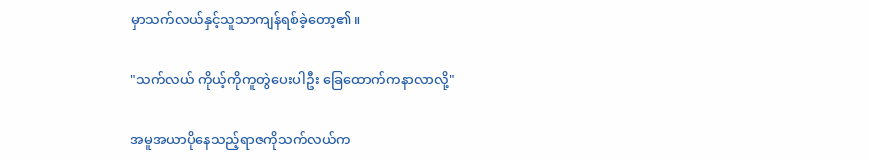မှာသက်လယ်နှင့်သူသာကျန်ရစ်ခဲ့တော့၏။

"သက်လယ် ကိုယ့်ကိုကူတွဲပေးပါဦး ခြေထောက်ကနာလာလို့"

အမူအယာပိုနေသည့်ရာဇကိုသက်လယ်က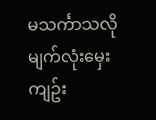မသင်္ကာသလို မျက်လုံးမှေးကျဥ်း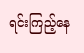ရင်းကြည့်နေ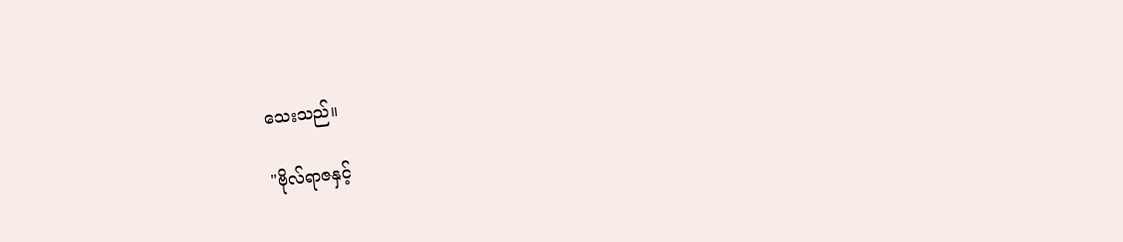သေးသည်။

"ဗိုလ်ရာဇနှင့်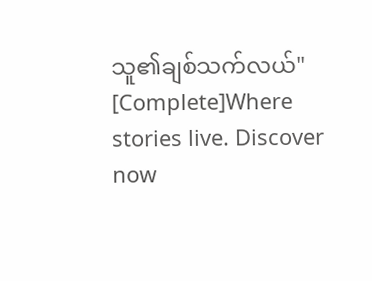သူ၏ချစ်သက်လယ်" [Complete]Where stories live. Discover now